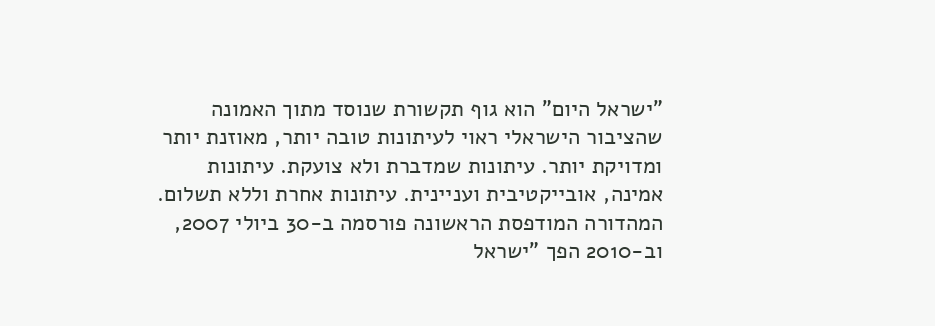"ישראל היום" הוא גוף תקשורת שנוסד מתוך האמונה שהציבור הישראלי ראוי לעיתונות טובה יותר, מאוזנת יותר ומדויקת יותר. עיתונות שמדברת ולא צועקת. עיתונות אמינה, אובייקטיבית ועניינית. עיתונות אחרת וללא תשלום. המהדורה המודפסת הראשונה פורסמה ב-30 ביולי 2007, וב-2010 הפך "ישראל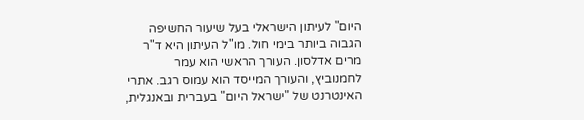היום" לעיתון הישראלי בעל שיעור החשיפה הגבוה ביותר בימי חול. מו"ל העיתון היא ד"ר מרים אדלסון. העורך הראשי הוא עמר לחמנוביץ, והעורך המייסד הוא עמוס רגב. אתרי האינטרנט של "ישראל היום" בעברית ובאנגלית,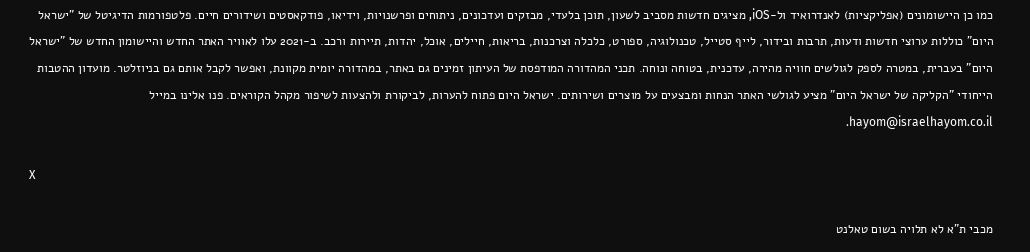כמו כן היישומונים (אפליקציות) לאנדרואיד ול-iOS, מציגים חדשות מסביב לשעון, תוכן בלעדי, מבזקים ועדכונים, ניתוחים ופרשנויות, וידיאו, פודקאסטים ושידורים חיים. פלטפורמות הדיגיטל של "ישראל היום" כוללות ערוצי חדשות ודעות, תרבות ובידור, לייף סטייל, טכנולוגיה, ספורט, כלכלה וצרכנות, בריאות, חיילים, אוכל, יהדות, תיירות ורכב. ב-2021 עלו לאוויר האתר החדש והיישומון החדש של "ישראל היום" בעברית, במטרה לספק לגולשים חוויה מהירה, עדכנית, בטוחה ונוחה. תכני המהדורה המודפסת של העיתון זמינים גם באתר, במהדורה יומית מקוונת, ואפשר לקבל אותם גם בניוזלטר. מועדון ההטבות הייחודי "הקליקה של ישראל היום" מציע לגולשי האתר הנחות ומבצעים על מוצרים ושירותים. ישראל היום פתוח להערות, לביקורת ולהצעות לשיפור מקהל הקוראים. פנו אלינו במייל hayom@israelhayom.co.il.

X

מכבי ת"א לא תלויה בשום טאלנט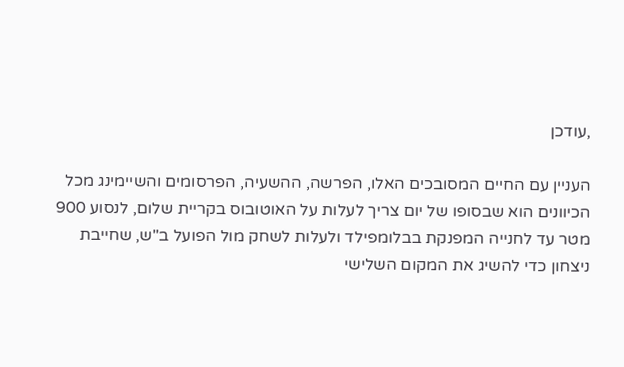,עודכן

העניין עם החיים המסובכים האלו, הפרשה, ההשעיה, הפרסומים והשיימינג מכל הכיוונים הוא שבסופו של יום צריך לעלות על האוטובוס בקריית שלום, לנסוע 900 מטר עד לחנייה המפנקת בבלומפילד ולעלות לשחק מול הפועל ב"ש, שחייבת ניצחון כדי להשיג את המקום השלישי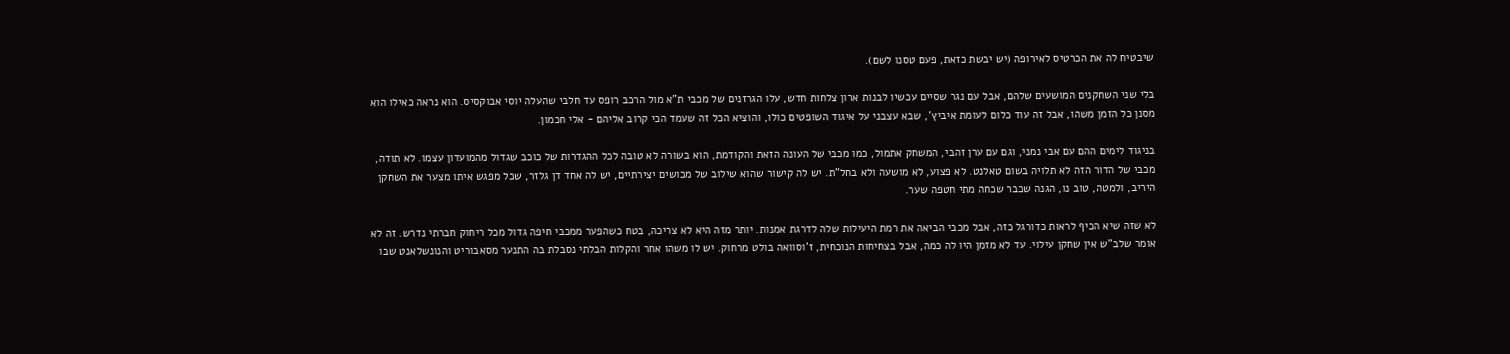שיבטיח לה את הכרטיס לאירופה (יש יבשת כזאת, פעם טסנו לשם).

בלי שני השחקנים המושעים שלהם, אבל עם נגר שסיים עכשיו לבנות ארון צלחות חדש, עלו הגרזנים של מכבי ת"א מול הרכב רופס עד חלבי שהעלה יוסי אבוקסיס. הוא נראה כאילו הוא מסנן כל הזמן משהו, אבל זה עוד כלום לעומת איביץ', שבא עצבני על איגוד השופטים כולו, והוציא הכל זה שעמד הכי קרוב אליהם - אלי חכמון.

בניגוד לימים ההם עם אבי נמני, וגם עם ערן זהבי, המשחק אתמול, כמו מכבי של העונה הזאת והקודמת, הוא בשורה לא טובה לכל ההגדרות של כוכב שגדול מהמועדון עצמו. לא תודה, מכבי של הדור הזה לא תלויה בשום טאלנט. לא פצוע, לא מושעה ולא בחל"ת. יש לה קישור שהוא שילוב של מכושים יצירתיים, יש לה אחד דן גלזר, שכל מפגש איתו מצער את השחקן היריב, ולמטה, טוב נו, הגנה שכבר שכחה מתי חטפה שער.

לא שזה שיא הכיף לראות כדורגל כזה, אבל מכבי הביאה את רמת היעילות שלה לדרגת אמנות. יותר מזה היא לא צריכה, בטח כשהפער ממכבי חיפה גדול מכל ריחוק חברתי נדרש. זה לא אומר שלב"ש אין שחקן עילוי. עד לא מזמן היו לה כמה, אבל בצחיחות הנוכחית, ז'וסוואה בולט מרחוק. יש לו משהו אחר והקלות הבלתי נסבלת בה התנער מסאבוריט והנונשלאנט שבו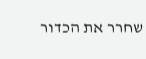שחרר את הכדור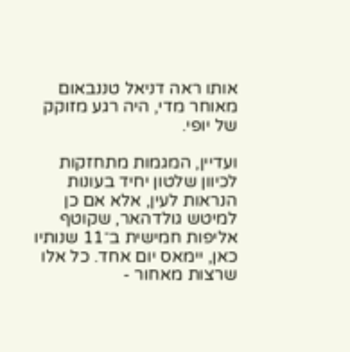אותו ראה דניאל טננבאום מאוחר מדי, היה רגע מזוקק של יופי.

ועדיין, המגמות מתחזקות לכיוון שלטון יחיד בעונות הנראות לעין, אלא אם כן למיטש גולדהאר, שקוטף אליפות חמישית ב־11 שנותיו כאן, יימאס יום אחד. כל אלו שרצות מאחור -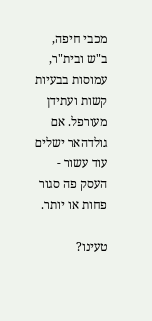מכבי חיפה, ב"ש ובית"ר, עמוסות בבעיות קשות ועתידן מעורפל. אם גולדהאר ישלים עוד עשור - העסק פה סגור פחות או יותר.

טעינו?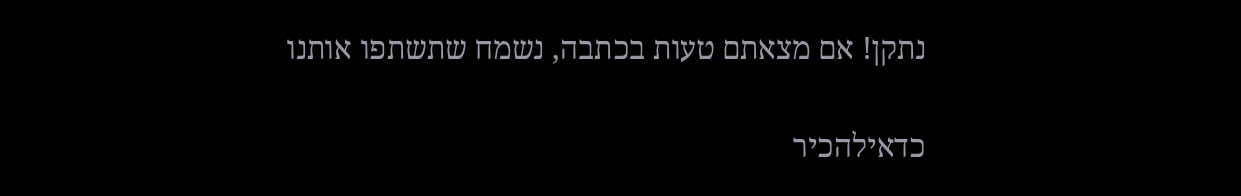נתקן! אם מצאתם טעות בכתבה, נשמח שתשתפו אותנו

כדאילהכיר